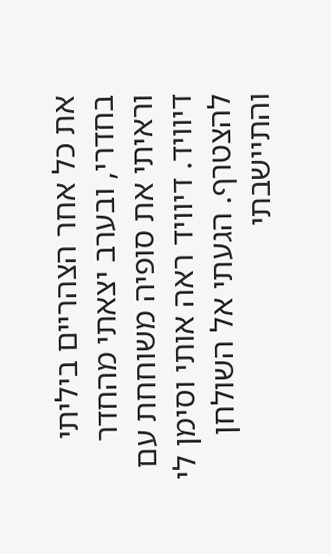את כל אחר הצהריים ביליתי בחדרי, ובערב יצאתי מהחדר וראיתי את סופיה משוחחת עם דיוויד. דיוויד ראה אותי וסימן לי להצטרף. הגעתי אל השולחן והתיישבתי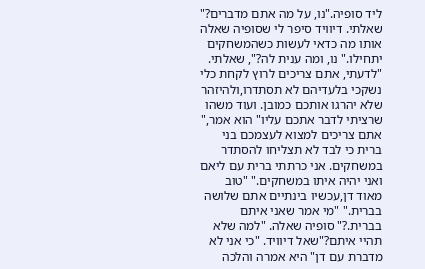ליד סופיה."נו, על מה אתם מדברים?" שאלתי. דיוויד סיפר לי שסופיה שאלה אותו מה כדאי לעשות כשהמשחקים יתחילו." נו, ומה ענית לה?", שאלתי. "לדעתי, אתם צריכים לרוץ לקחת כלי נשקכי בלעדיהם לא תסתדרו,ולהיזהר שלא יהרגו אותכם כמובן. ועוד משהו שרציתי לדבר אתכם עליו" הוא אמר," אתם צריכים למצוא לעצמכם בני ברית כי לבד לא תצליחו להסתדר במשחקים. אני כרתתי ברית עם ליאם ואני יהיה איתו במשחקים." "טוב מאוד דן,עכשיו בינתיים אתם שלושה בברית." "מי אמר שאני איתם בברית.?" סופיה שאלה. "למה שלא תהיי איתם?"שאל דיוויד. "כי אני לא מדברת עם דן" היא אמרה והלכה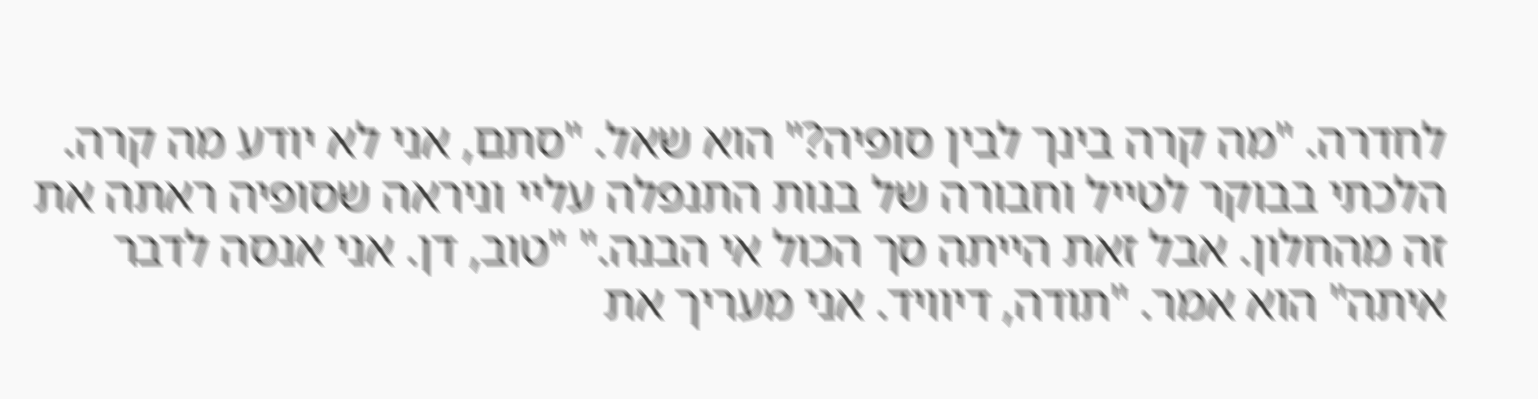לחדרה. "מה קרה בינך לבין סופיה?" הוא שאל. "סתם, אני לא יודע מה קרה. הלכתי בבוקר לטייל וחבורה של בנות התנפלה עליי וניראה שסופיה ראתה את זה מהחלון. אבל זאת הייתה סך הכול אי הבנה." "טוב, דן. אני אנסה לדבר איתה" הוא אמר. "תודה, דיוויד. אני מעריך את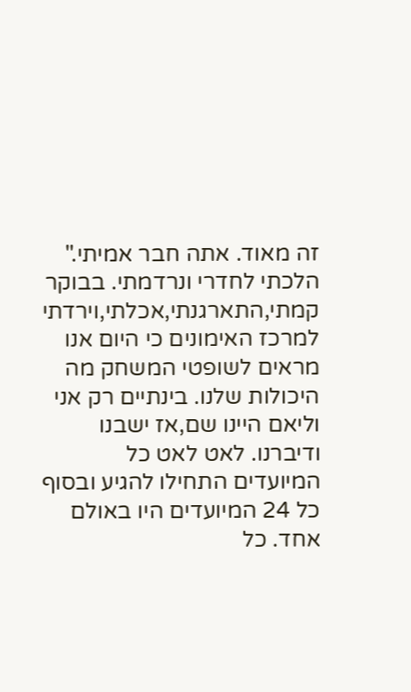זה מאוד. אתה חבר אמיתי." הלכתי לחדרי ונרדמתי. בבוקר קמתי,התארגנתי,אכלתי,וירדתי למרכז האימונים כי היום אנו מראים לשופטי המשחק מה היכולות שלנו. בינתיים רק אני וליאם היינו שם,אז ישבנו ודיברנו. לאט לאט כל המיועדים התחילו להגיע ובסוף כל 24 המיועדים היו באולם אחד. כל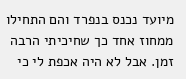מיועד נכנס בנפרד והם התחילו ממחוז אחד כך שחיכיתי הרבה זמן. אבל לא היה אכפת לי כי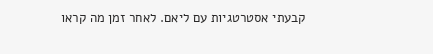קבעתי אסטרטגיות עם ליאם. לאחר זמן מה קראו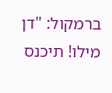ברמקול: "דן מילו! תיכנס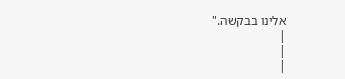אלינו בבקשה."
|
|
|